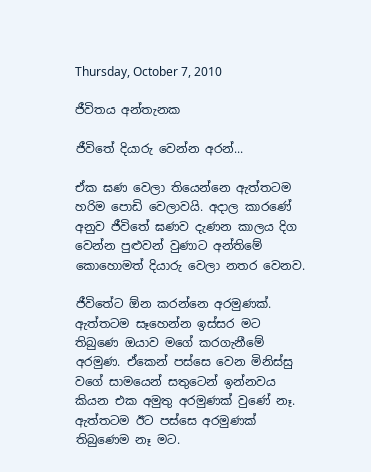Thursday, October 7, 2010

ජීවිතය අන්තැනක

ජීවිතේ දියාරු වෙන්න අරන්...

ඒක ඝණ වෙලා තියෙන්නෙ ඇත්තටම හරිම පොඩි වෙලාවයි. අදාල කාරණේ අනුව ජීවිතේ ඝණව දැණන කාලය දිග වෙන්න පුළුවන් වුණාට අන්තිමේ කොහොමත් දියාරු වෙලා නතර වෙනව.

ජීවිතේට ඕන කරන්නෙ අරමුණක්. ඇත්තටම සෑහෙන්න ඉස්සර මට තිබුණෙ ඔයාව මගේ කරගැනීමේ අරමුණ. ඒකෙන් පස්සෙ වෙන මිනිස්සු වගේ සාමයෙන් සතුටෙන් ඉන්නවය කියන එක අමුතු අරමුණක් වුණේ නෑ. ඇත්තටම ඊට පස්සෙ අරමුණක් තිබුණෙම නෑ මට.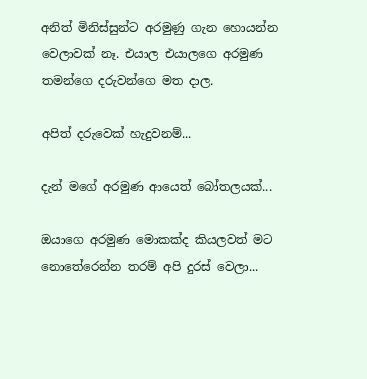අනිත් මිනිස්සුන්ට අරමුණු ගැන හොයන්න වෙලාවක් නෑ. එයාල එයාලගෙ අරමුණ තමන්ගෙ දරුවන්ගෙ මත දාල.

අපිත් දරුවෙක් හැදුවනම්...

දැන් මගේ අරමුණ ආයෙත් බෝතලයක්...

ඔයාගෙ අරමුණ මොකක්ද කියලවත් මට නො‍තේරෙන්න තරම් අපි දුරස් වෙලා...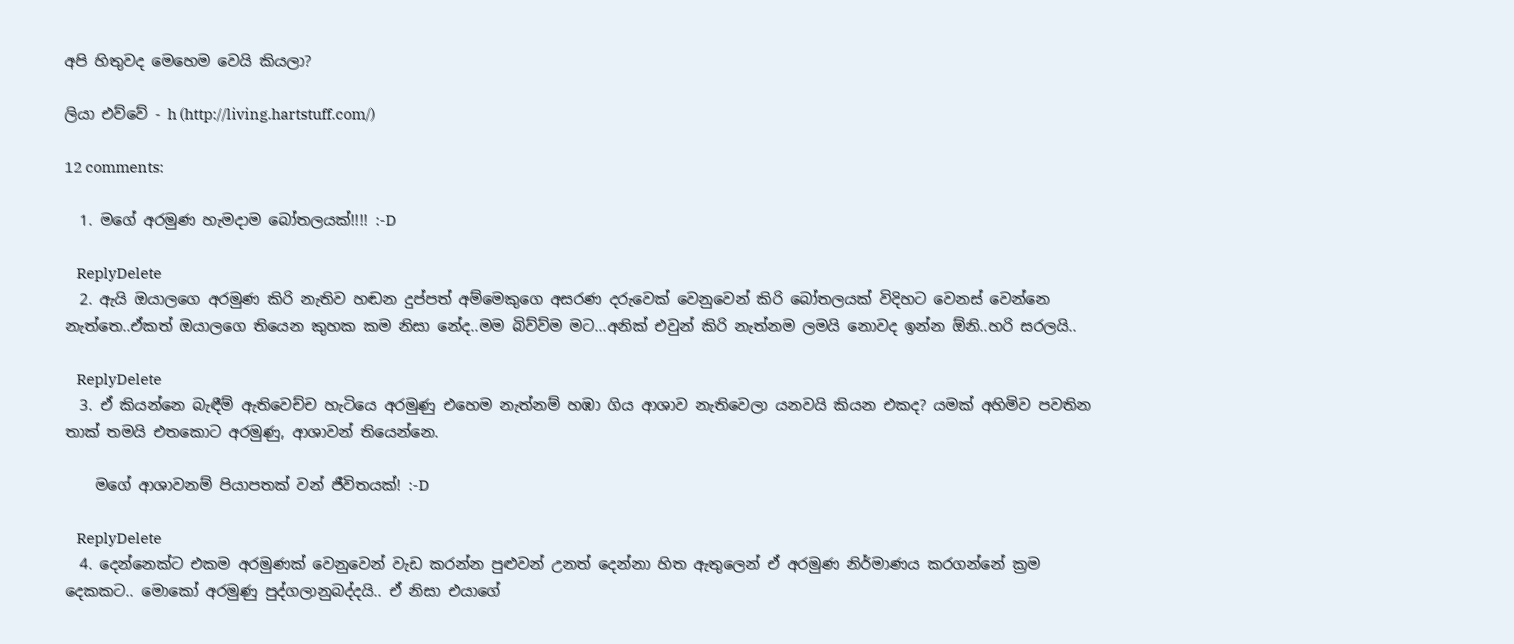අපි හිතුවද මෙහෙම වෙයි කියලා?

ලියා එව්වේ - h (http://living.hartstuff.com/)

12 comments:

  1. මගේ අරමුණ හැමදාම බෝතලයක්!!!! :-D

    ReplyDelete
  2. ඇයි ඔයාලගෙ අරමුණ කිරි නැතිව හඬන දුප්පත් අම්මෙකුගෙ අසරණ දරුවෙක් වෙනුවෙන් කිරි බෝතලයක් විදිහට වෙනස් වෙන්නෙ නැත්තෙ..ඒකත් ඔයාලගෙ තියෙන කුහක කම නිසා නේද..මම බිව්ව්ම මට...අනික් එවුන් කිරි නැත්නම ලමයි නොවද ඉන්න ඕනි..හරි සරලයි..

    ReplyDelete
  3. ඒ කියන්නෙ බැඳීම් ඇතිවෙච්ච හැටියෙ අරමුණු එහෙම නැත්නම් හඹා ගිය ආශාව නැතිවෙලා යනවයි කියන එකද? යමක් අහිමිව පවතින තාක් තමයි එතකොට අරමුණු, ආශාවන් තියෙන්නෙ.

    මගේ ආශාවනම් පියාපතක් වන් ජීවිතයක්! :-D

    ReplyDelete
  4. දෙන්නෙක්ට එකම අරමුණක් වෙනුවෙන් වැඩ කරන්න පුළුවන් උනත් දෙන්නා හිත ඇතුලෙන් ඒ අරමුණ ‍නිර්මාණය කරගන්නේ ක්‍රම දෙකකට.. මොකෝ අරමුණු පුද්ගලානුබද්දයි.. ඒ නිසා එයාගේ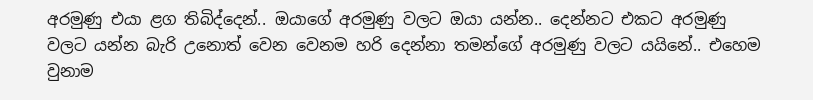අරමුණු එයා ළග තිබිද්දෙන්.. ඔයාගේ අරමුණු වලට ඔයා යන්න.. දෙන්නට එකට අරමුණු වලට යන්න බැරි ‍උනොත් වෙන වෙනම හරි දෙන්නා තමන්ගේ අරමුණු වලට යයිනේ.. එහෙම වුනාම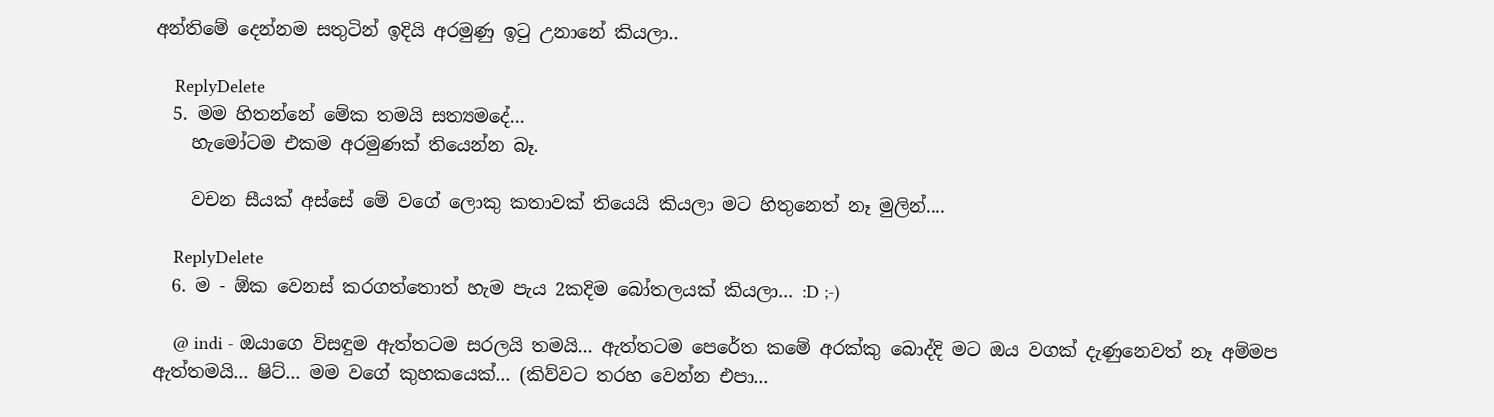අන්තිමේ දෙන්නම සතුටින් ඉදියි අරමුණු ඉටු උනානේ කියලා..

    ReplyDelete
  5. මම හිතන්නේ මේක තමයි සත්‍යමදේ...
    හැමෝටම එකම අරමුණක් තියෙන්න බෑ.

    වචන සීයක් අස්සේ මේ වගේ ලොකු කතාවක් තියෙයි කියලා මට හිතුනෙත් නෑ මුලින්....

    ReplyDelete
  6. ම - ඕක වෙනස් කරගත්තොත් හැම පැය 2කදිම බෝතලයක් කියලා... :D ;-)

    @ indi - ඔයාගෙ විසඳුම ඇත්තටම සරලයි තමයි... ඇත්තටම පෙරේත කමේ අරක්කු බොද්දි මට ඔය වගක් දැණුනෙවත් නෑ අම්මප ඇත්තමයි... ෂිට්... මම වගේ කුහකයෙක්... (කිව්වට තරහ වෙන්න එපා...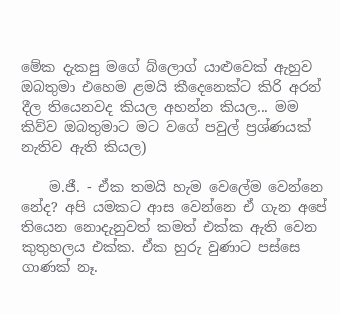මේක දැකපු මගේ බ්ලොග් යාළුවෙක් ඇහුව ඔබතුමා එහෙම ළමයි කීදෙනෙක්ට කිරි අරන් දීල තියෙනවද කියල අහන්න කියල... මම කිව්ව ඔබතුමාට මට වගේ පවුල් ප්‍රශ්ණයක් නැතිව ඇති කියල)

    ම.ජී. - ඒක තමයි හැම වෙලේම වෙන්නෙ නේද? අපි යමකට ආස වෙන්නෙ ඒ ගැන අපේ තියෙන නොදැනුවත් කමත් එක්ක ඇති වෙන කුතුහලය එක්ක. ඒක හුරු වුණාට පස්සෙ ගාණක් නෑ.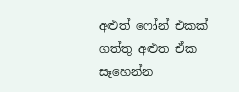අළුත් ෆෝන් එකක් ගත්තු අළුත ඒක සෑහෙන්න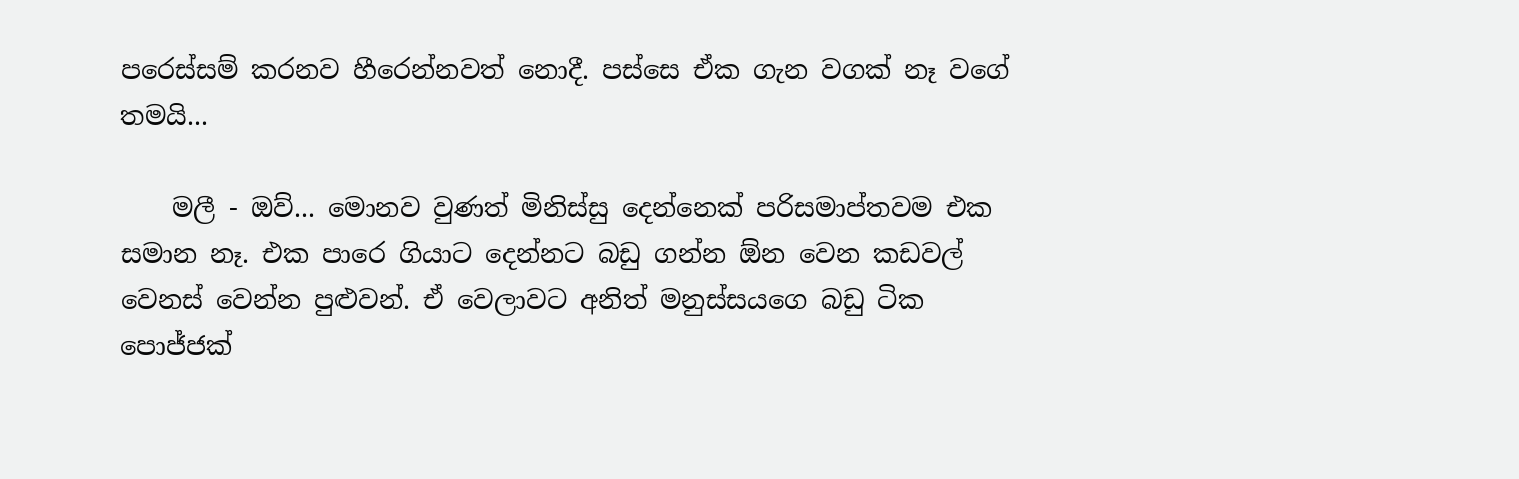පරෙස්සම් කරනව හීරෙන්නවත් නොදී. පස්සෙ ඒක ගැන වගක් නෑ වගේ තමයි...

    මලී - ඔව්... මොනව වුණත් මිනිස්සු දෙන්නෙක් පරිසමාප්තවම එක සමාන නෑ. එක පාරෙ ගියාට දෙන්නට බඩු ගන්න ඕන වෙන කඩවල් වෙනස් වෙන්න පුළුවන්. ඒ වෙලාවට අනිත් මනුස්සයගෙ බඩු ටික පොජ්ජක්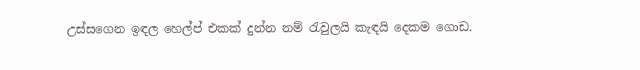උස්සගෙන ඉඳල හෙල්ප් එකක් දුන්න නම් රැවුලයි කැඳයි දෙකම ගොඩ.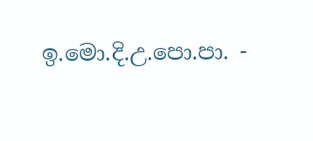ඉ.මො.දි.උ.පො.පා. -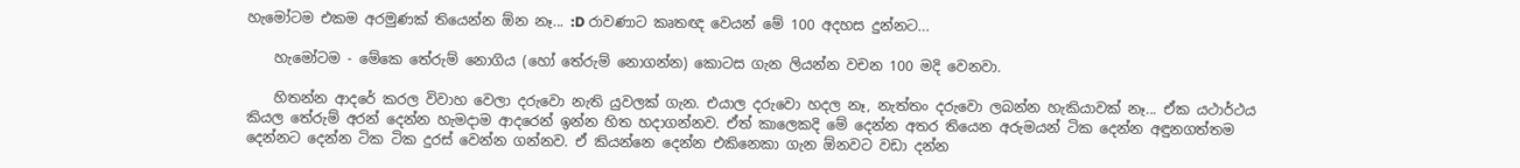හැමෝටම එකම අරමුණක් තියෙන්න ඕන නෑ... :D රාවණාට කෘතඥ වෙයන් මේ 100 අදහස දුන්නට...

    හැමෝටම - මේකෙ තේරුම් නොගිය (හෝ තේරුම් නොගන්න) කොටස ගැන ලියන්න වචන 100 මදි වෙනවා.

    හිතන්න ආදරේ කරල විවාහ වෙලා දරුවො නැති යුවලක් ගැන. එයාල දරුවො හදල නෑ, නැත්තං දරුවො ලබන්න හැකියාවක් නෑ... ඒක යථාර්ථය කියල තේරුම් අරන් දෙන්න හැමදාම ආදරෙන් ඉන්න හිත හදාගන්නව. ඒත් කාලෙකදි මේ දෙන්න අතර තියෙන අරුමයන් ටික දෙන්න අඳුනගත්තම දෙන්නට දෙන්න ටික ටික දුරස් වෙන්න ගන්නව. ඒ කියන්නෙ දෙන්න එකිනෙකා ගැන ඕනවට වඩා දන්න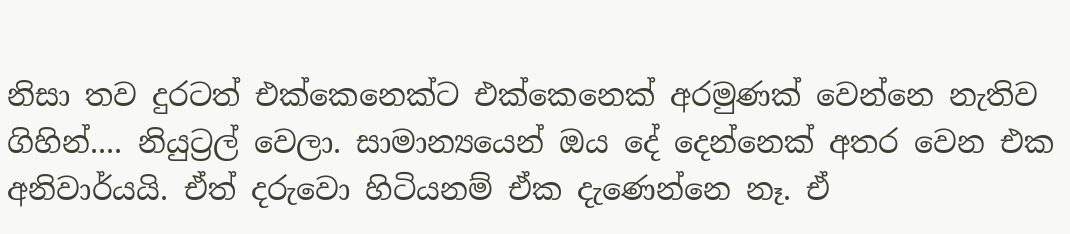නිසා තව දුරටත් එක්කෙනෙක්ට එක්කෙනෙක් අරමුණක් වෙන්නෙ නැතිව ගිහින්.... නියුට්‍රල් වෙලා. සාමාන්‍යයෙන් ඔය දේ දෙන්නෙක් අතර වෙන එක අනිවාර්යයි. ඒත් දරුවො හිටියනම් ඒක දැණෙන්නෙ නෑ. ඒ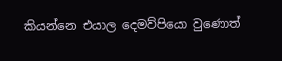කියන්නෙ එයාල දෙමව්පියො වුණොත්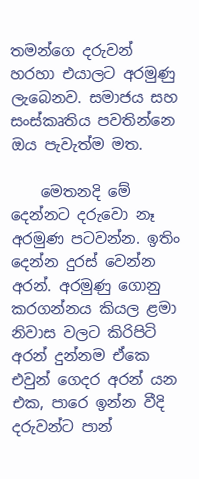තමන්ගෙ දරුවන් හරහා එයාලට අරමුණු ලැබෙනව. සමාජය සහ සංස්කෘතිය පවතින්නෙ ඔය පැවැත්ම මත.

    මෙතනදි මේ දෙන්නට දරුවො නෑ අරමුණ පටවන්න. ඉතිං දෙන්න දුරස් වෙන්න අරන්. අරමුණු ගොනු කරගන්නය කියල ළමා නිවාස වලට කිරිපිටි අරන් දුන්නම ඒකෙ එවුන් ගෙදර අරන් යන එක, පාරෙ ඉන්න වීදි දරුවන්ට පාන්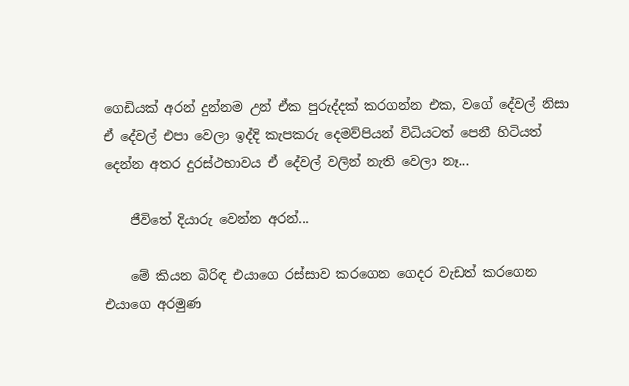ගෙඩියක් අරන් දුන්නම උන් ඒක පුරුද්දක් කරගන්න එක, වගේ දේවල් නිසා ඒ දේවල් එපා වෙලා ඉද්දි කැපකරු දෙමව්පියන් විධියටත් පෙනී හිටියත් දෙන්න අතර දුරස්ථභාවය ඒ දේවල් වලින් නැති වෙලා නෑ...

    ජීවිතේ දියාරු වෙන්න අරන්...

    මේ කියන බිරිඳ එයාගෙ රස්සාව කරගෙන ගෙදර වැඩත් කරගෙන එයාගෙ අරමුණ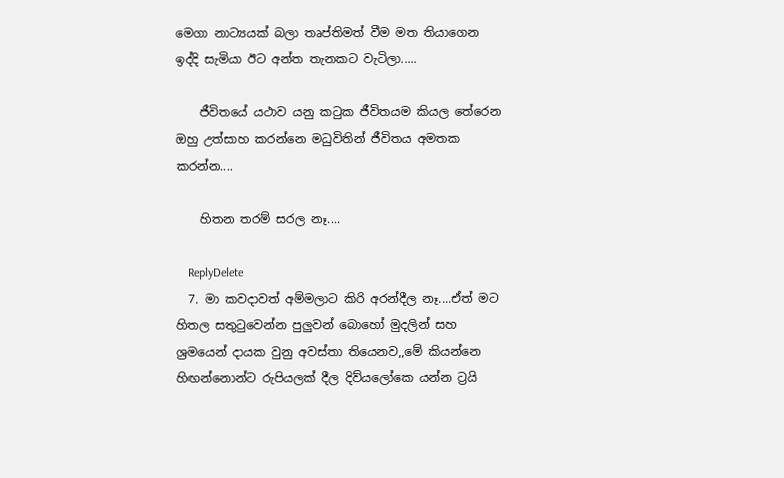මෙගා නාට්‍යයක් බලා තෘප්තිමත් වීම මත තියාගෙන ඉද්දි සැමියා ඊට අන්ත තැනකට වැටිලා.....

    ජීවිතයේ යථාව යනු කටුක ජීවිතයම කියල තේරෙන ඔහු උත්සාහ කරන්නෙ මධුවිතින් ජීවිතය අමතක කරන්න....

    හිතන තරම් සරල නෑ....

    ReplyDelete
  7. මා කවදාවත් අම්මලාට කිරි අරන්දීල නෑ....ඒත් මට හිතල සතුටුවෙන්න පුලුවන් බොහෝ මුදලින් සහ ශ්‍රමයෙන් දායක වුනු අවස්තා තියෙනව,,මේ කියන්නෙ හිඟන්නොන්ට රුපියලක් දීල දිව්යලෝකෙ යන්න ට්‍රයි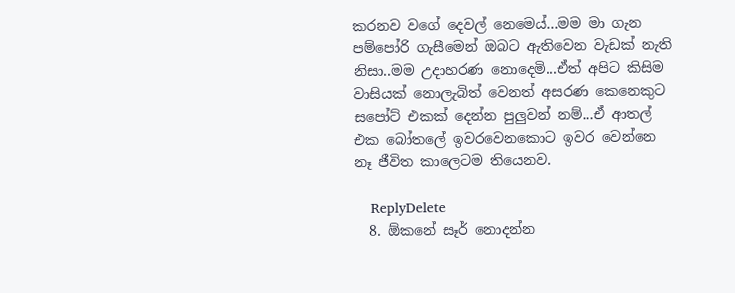කරනව වගේ දෙවල් නෙමෙය්...මම මා ගැන පම්පෝරි ගැසීමෙන් ඔබට ඇතිවෙන වැඩක් නැති නිසා..මම උදාහරණ නොදෙමි...ඒත් අපිට කිසිම වාසියක් නොලැබිත් වෙනත් අසරණ කෙනෙකුට සපෝට් එකක් දෙන්න පුලුවන් නම්...ඒ ආතල් එක බෝතලේ ඉවරවෙනකොට ඉවර වෙන්නෙ නෑ ජීවිත කාලෙටම තියෙනව.

    ReplyDelete
  8. ඕකනේ සෑර් නොදන්න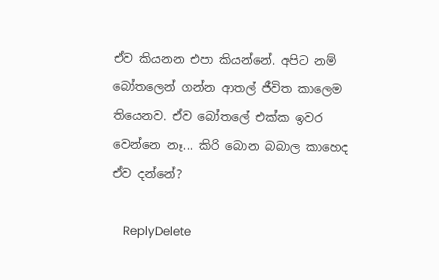ඒව කියනන එපා කියන්නේ. අපිට නම් බෝතලෙන් ගන්න ආතල් ජීවිත කාලෙම තියෙනව. ඒව බෝතලේ එක්ක ඉවර වෙන්නෙ නෑ... කිරි බොන බබාල කාහෙද ඒව දන්නේ?

    ReplyDelete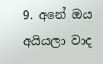9. අනේ ඔය අයියලා වාද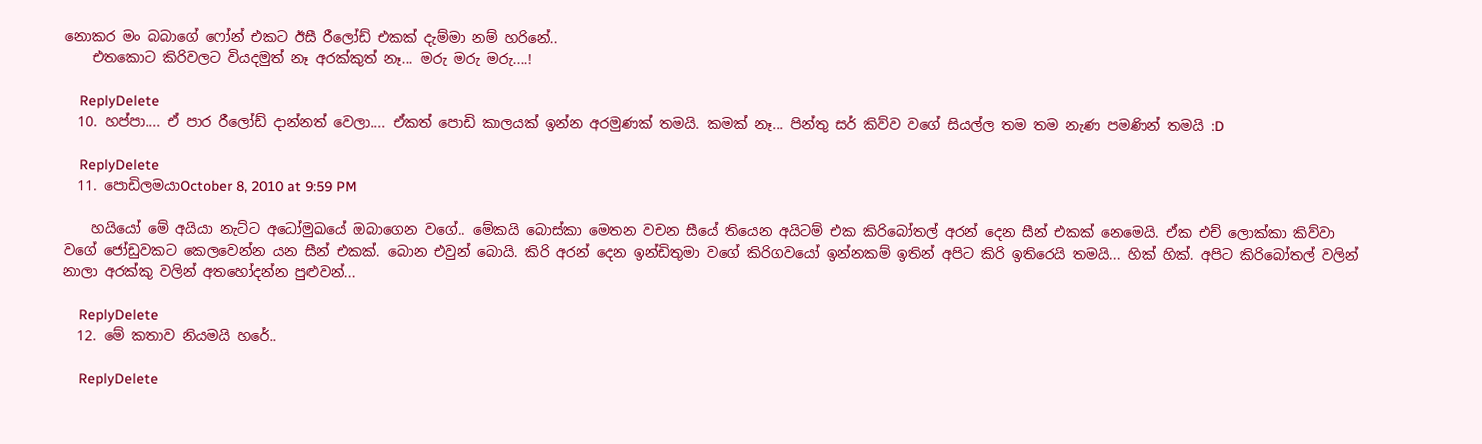නොකර මං බබාගේ ෆෝන් එකට ඊසී රීලෝඩ් එකක් දැම්මා නම් හරිනේ..
    එතකොට කිරිවලට වියදමුත් නෑ අරක්කුත් නෑ... මරු මරු මරු....!

    ReplyDelete
  10. හප්පා.... ඒ පාර රීලෝඩ් දාන්නත් වෙලා.... ඒකත් පොඩි කාලයක් ඉන්න අරමුණක් තමයි. කමක් නෑ... පින්තු සර් කිව්ව වගේ සියල්ල තම තම නැණ පමණින් තමයි :D

    ReplyDelete
  11. පොඩිලමයාOctober 8, 2010 at 9:59 PM

    හයියෝ මේ අයියා නැට්ට අධෝමුඛයේ ඔබාගෙන වගේ.. මේකයි බොස්කා මෙතන වචන සීයේ තියෙන අයිටම් එක කිරිබෝතල් අරන් දෙන සීන් එකක් නෙමෙයි. ඒක එච් ලොක්කා කිව්වා වගේ ජෝඩුවකට කෙලවෙන්න යන සීන් එකක්. බොන එවුන් බොයි. කිරි අරන් දෙන ඉන්ඩිතුමා වගේ කිරිගවයෝ ඉන්නකම් ඉතින් අපිට කිරි ඉතිරෙයි තමයි... හික් හික්. අපිට කිරිබෝතල් වලින් නාලා අරක්කු වලින් අතහෝදන්න පුළුවන්...

    ReplyDelete
  12. මේ කතාව නියමයි හරේ..

    ReplyDelete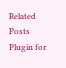Related Posts Plugin for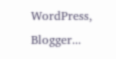WordPress, Blogger...